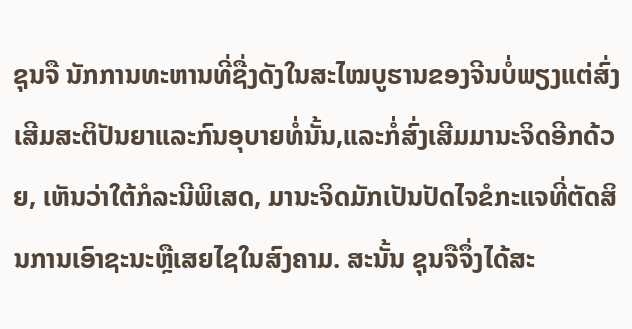ຊຸນຈື ນັກການທະຫານທີ່ຊື່ງດັງໃນສະໄໝບູຮານຂອງຈີນບໍ່ພຽງແຕ່ສົ່ງເສີມສະຕິປັນຍາແລະກົນອຸບາຍທໍ່ນັ້ນ,ແລະກໍ່ສົ່ງເສີມມານະຈິດອີກດ້ວຍ, ເຫັນວ່າໃຕ້ກໍລະນີພິເສດ, ມານະຈິດມັກເປັນປັດໄຈຂໍກະແຈທີ່ຕັດສິນການເອົາຊະນະຫຼືເສຍໄຊໃນສົງຄາມ. ສະນັ້ນ ຊຸນຈືຈຶ່ງໄດ້ສະ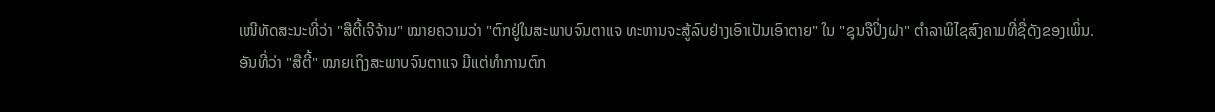ເໜີທັດສະນະທີ່ວ່າ "ສືຕີ້ເຈີຈ້ານ" ໝາຍຄວາມວ່າ "ຕົກຢູ່ໃນສະພາບຈົນຕາແຈ ທະຫານຈະສູ້ລົບຢ່າງເອົາເປັນເອົາຕາຍ" ໃນ "ຊຸນຈືປິ່ງຝາ" ຕຳລາພິໄຊສົງຄາມທີ່ຊື່ດັງຂອງເພິ່ນ.
ອັນທີ່ວ່າ "ສືຕີ້" ໝາຍເຖິງສະພາບຈົນຕາແຈ ມີແຕ່ທຳການຕົກ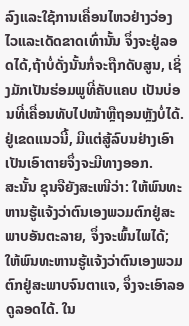ລົງແລະໃຊ້ການເຄື່ອນໄຫວຢ່າງວ່ອງໄວແລະເດັດຂາດເທົ່ານັ້ນ ຈຶ່ງຈະຢູ່ລອດໄດ້,ຖ້າບໍ່ດັ່ງນັ້ນກໍ່ຈະຖືກດັບສູນ, ເຊິ່ງມັກເປັນຮ່ອມພູທີ່ຄັບແຄບ ເປັນບ່ອນທີ່ເຄື່ອນທັບໄປໜ້າຫຼືຖອນຫຼັງບໍ່ໄດ້. ຢູ່ເຂດແນວນີ້, ມີແຕ່ສູ້ລົບນຢ່າງເອົາເປັນເອົາຕາຍຈຶ່ງຈະມີທາງອອກ.
ສະນັ້ນ ຊຸນຈືຍັງສະເໜີວ່າ: ໃຫ້ພົນທະຫານຮູ້ແຈ້ງວ່າຕົນເອງພວມຕົກຢູ່ສະພາບອັນຕະລາຍ, ຈຶ່ງຈະພົ້ນໄພໄດ້; ໃຫ້ພົນທະຫານຮູ້ແຈ້ງວ່າຕົນເອງພວມຕົກຢູ່ສະພາບຈົນຕາແຈ, ຈຶ່ງຈະເອົາລອດູລອດໄດ້. ໃນ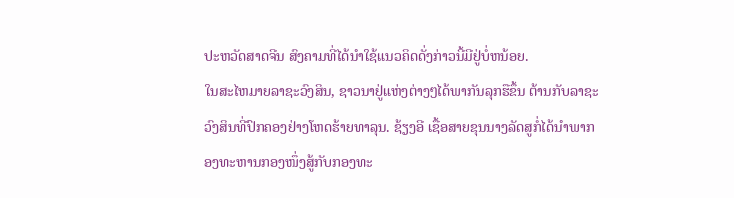ປະຫວັດສາດຈີນ ສົງຄາມທີ່ໄດ້ນຳໃຊ້ແນວຄິດດັ່ງກ່າວນີ້ມີຢູ່ບໍ່ຫນ້ອຍ.
ໃນສະໄຫມາຍລາຊະວົງສິນ, ຊາວນາຢູ່ແຫ່ງຕ່າງໆໄດ້ພາກັນລຸກຮືຂຶ້ນ ຕ້ານກັບລາຊະວົງສິນທີ່ປົກຄອງຢ່າງໂຫດຮ້າຍທາລຸນ. ຊ້ຽງອີ ເຊື້ອສາຍຂຸນນາງລັດສູກໍ່ໄດ້ນຳພາກອງທະຫານກອງໜຶ່ງສູ້ກັບກອງທະ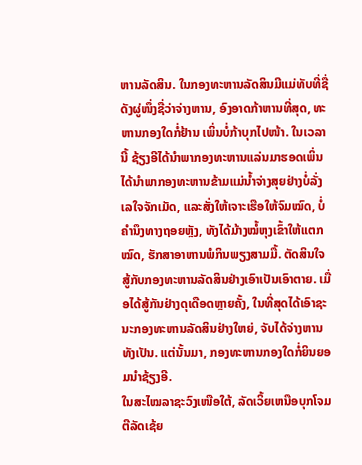ຫານລັດສິນ. ໃນກອງທະຫານລັດສິນມີແມ່ທັບທີ່ຊື່ດັງຜູ່ໜຶ່ງຊື່ວ່າຈ່າງຫານ, ອົງອາດກ້າຫານທີ່ສຸດ, ທະຫານກອງໃດກໍ່ຢ້ານ ເພິ່ນບໍ່ກ້າບຸກໄປໜ້າ. ໃນເວລານີ້ ຊ້ຽງອີໄດ້ນຳພາກອງທະຫານແລ່ນມາຮອດເພິ່ນໄດ້ນຳພາກອງທະຫານຂ້າມແມ່ນ້ຳຈ່າງສຸຍຢ່າງບໍ່ລັ່ງເລໃຈຈັກເມັດ, ແລະສັ່ງໃຫ້ເຈາະເຮືອໃຫ້ຈົມໝົດ, ບໍ່ຄຳນຶງທາງຖອຍຫຼັງ, ທັງໄດ້ມ້າງໝໍ້ຫຸງເຂົ້າໃຫ້ແຕກໝົດ, ຮັກສາອາຫານພໍກິນພຽງສາມມື້. ຕັດສິນໃຈສູ້ກັບກອງທະຫານລັດສິນຢ່າງເອົາເປັນເອົາຕາຍ. ເມື່ອໄດ້ສູ້ກັນຢ່າງດຸເດືອດຫຼາຍຄັ້ງ, ໃນທີ່ສຸດໄດ້ເອົາຊະນະກອງທະຫານລັດສິນຢ່າງໃຫຍ່, ຈັບໄດ້ຈ່າງຫານທັງເປັນ. ແຕ່ນັ້ນມາ, ກອງທະຫານກອງໃດກໍ່ຍິນຍອມນຳຊ້ຽງອີ.
ໃນສະໄໝລາຊະວົງເໜືອໃຕ້, ລັດເວິ້ຍເຫນືອບຸກໂຈມຕີລັດເຊ້ຍ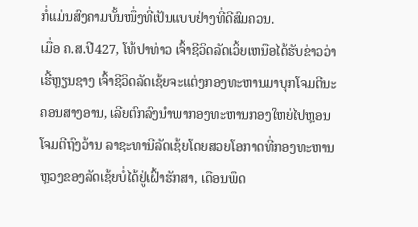ກໍ່ແມ່ນສົງຄາມບັ້ນໜຶ່ງທີ່ເປັນແບບຢ່າງທີ່ດີສົມຄວນ.
ເມື່ອ ຄ.ສ.ປີ427, ໂທ້ປາທ່າວ ເຈົ້າຊີວິດລັດເວິ້ຍເຫນືອໄດ້ຮັບຂ່າວວ່າເຮີ້ຫຼຽນຊາງ ເຈົ້າຊີວິດລັດເຊ້ຍຈະແຕ່ງກອງທະຫານມາບຸກໂຈມຕີນະຄອນສາງອານ, ເລີຍຕົກລົງນຳພາກອງທະຫານກອງໃຫຍ່ໄປຫຼອນໂຈມຕີຖົງວ້ານ ລາຊະທານີລັດເຊ້ຍໂດຍສວຍໂອກາດທີ່ກອງທະຫານຫຼວງຂອງລັດເຊ້ຍບໍ່ໄດ້ຢູ່ເຝົ້າຮັກສາ, ເດືອນພຶດ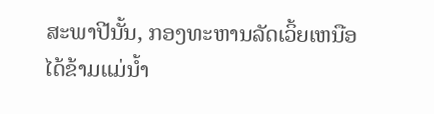ສະພາປີນັ້ນ, ກອງທະຫານລັດເວິ້ຍເຫນືອໄດ້ຂ້າມແມ່ນ້ຳ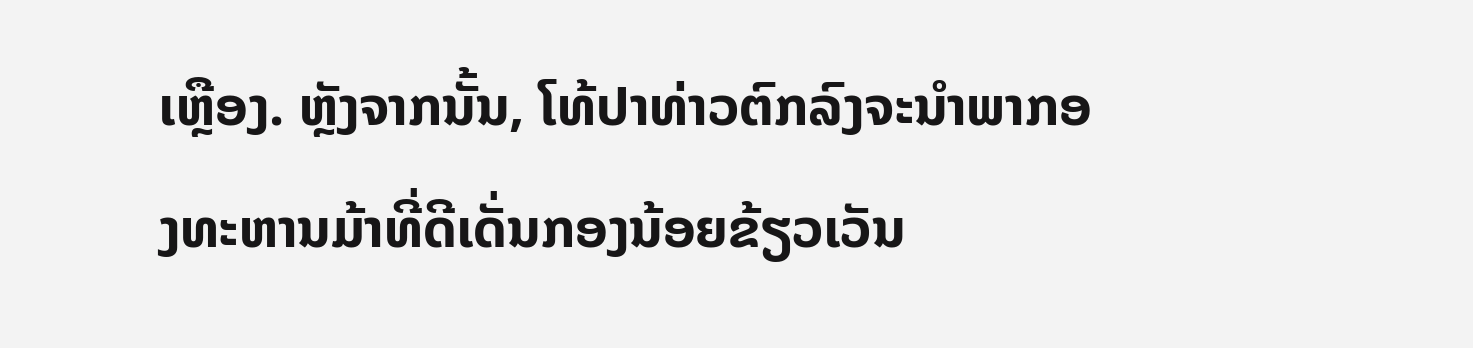ເຫຼືອງ. ຫຼັງຈາກນັ້ນ, ໂທ້ປາທ່າວຕົກລົງຈະນຳພາກອງທະຫານມ້າທີ່ດີເດັ່ນກອງນ້ອຍຂ້ຽວເວັນ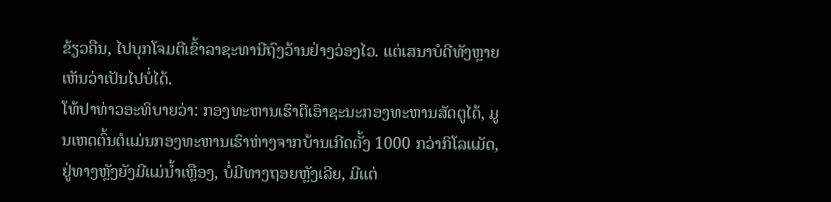ຂ້ຽວຄືນ, ໄປບຸກໂຈມຕີເຂົ້າລາຊະທານີຖົງວ້ານຢ່າງວ່ອງໄວ. ແຕ່ເສນາບໍດີທັງຫຼາຍເຫັນວ່າເປັນໄປບໍ່ໄດ້.
ໂທ້ປາທ່າວອະທິບາຍວ່າ: ກອງທະຫານເຮົາຕີເອົາຊະນະກອງທະຫານສັດຕູໄດ້, ມູນເຫດຕົ້ນຕໍແມ່ນກອງທະຫານເຮົາຫ່າງຈາກບ້ານເກີດຕັ້ງ 1000 ກວ່າກິໂລແມັດ, ຢູ່ທາງຫຼັງຍັງມີແມ່ນ້ຳເຫຼືອງ, ບໍ່ມີທາງຖອຍຫຼັງເລີຍ, ມີແຕ່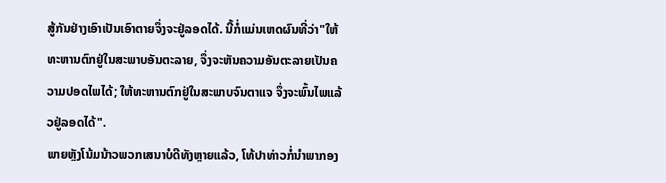ສູ້ກັນຢ່າງເອົາເປັນເອົາຕາຍຈຶ່ງຈະຢູ່ລອດໄດ້. ນີ້ກໍ່ແມ່ນເຫດຜົນທີ່ວ່າ"ໃຫ້ທະຫານຕົກຢູ່ໃນສະພາບອັນຕະລາຍ, ຈຶ່ງຈະຫັນຄວາມອັນຕະລາຍເປັນຄວາມປອດໄພໄດ້; ໃຫ້ທະຫານຕົກຢູ່ໃນສະພາບຈົນຕາແຈ ຈຶ່ງຈະພົ້ນໄພແລ້ວຢູ່ລອດໄດ້".
ພາຍຫຼັງໂນ້ມນ້າວພວກເສນາບໍດີທັງຫຼາຍແລ້ວ, ໂທ້ປາທ່າວກໍ່ນຳພາກອງ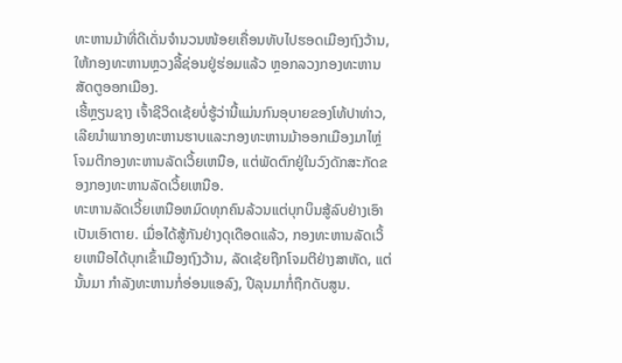ທະຫານມ້າທີ່ດີເດັ່ນຈຳນວນໜ້ອຍເຄື່ອນທັບໄປຮອດເມືອງຖົງວ້ານ, ໃຫ້ກອງທະຫານຫຼວງລີ້ຊ່ອນຢູ່ຮ່ອມແລ້ວ ຫຼອກລວງກອງທະຫານສັດຕູອອກເມືອງ.
ເຮີ້ຫຼຽນຊາງ ເຈົ້າຊີວິດເຊ້ຍບໍ່ຮູ້ວ່ານີ້ແມ່ນກົນອຸບາຍຂອງໂທ້ປາທ່າວ, ເລີຍນຳພາກອງທະຫານຮາບແລະກອງທະຫານມ້າອອກເມືອງມາໄຫຼ່ໂຈມຕີກອງທະຫານລັດເວິ້ຍເຫນືອ, ແຕ່ພັດຕົກຢູ່ໃນວົງດັກສະກັດຂອງກອງທະຫານລັດເວິ້ຍເຫນືອ.
ທະຫານລັດເວິ້ຍເຫນືອຫມົດທຸກຄົນລ້ວນແຕ່ບຸກບຶນສູ້ລົບຢ່າງເອົາເປັນເອົາຕາຍ. ເມື່ອໄດ້ສູ້ກັນຢ່າງດຸເດືອດແລ້ວ, ກອງທະຫານລັດເວິ້ຍເຫນືອໄດ້ບຸກເຂົ້າເມືອງຖົງວ້ານ, ລັດເຊ້ຍຖືກໂຈມຕີຢ່າງສາຫັດ, ແຕ່ນັ້ນມາ ກຳລັງທະຫານກໍ່ອ່ອນແອລົງ, ປີລຸນມາກໍ່ຖືກດັບສູນ.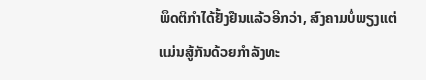ພຶດຕິກຳໄດ້ຢັ້ງຢືນແລ້ວອີກວ່າ, ສົງຄາມບໍ່ພຽງແຕ່ແມ່ນສູ້ກັນດ້ວຍກຳລັງທະ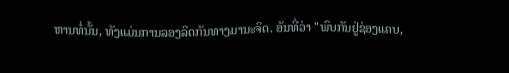ຫານທໍ່ນັ້ນ, ທັງແມ່ນການລອງລິດກັນທາງມານະຈິດ. ອັນທີ່ວ່າ "ພົບກັນຢູ່ຊ່ອງແຄບ,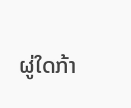ຜູ່ໃດກ້າ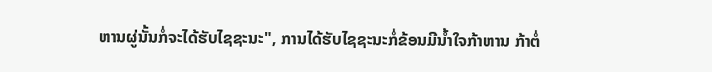ຫານຜູ່ນັ້ນກໍ່ຈະໄດ້ຮັບໄຊຊະນະ", ການໄດ້ຮັບໄຊຊະນະກໍ່ຂ້ອນມີນ້ຳໃຈກ້າຫານ ກ້າຕໍ່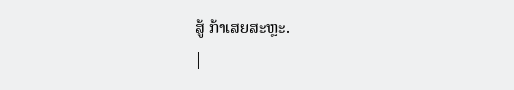ສູ້ ກ້າເສຍສະຫຼະ.
|